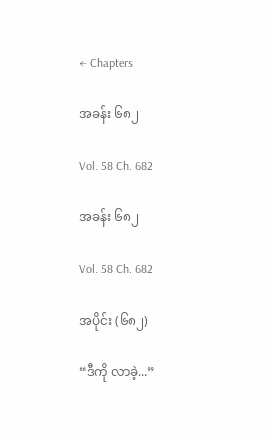← Chapters

အခန်း ၆၈၂

Vol. 58 Ch. 682

အခန်း ၆၈၂

Vol. 58 Ch. 682

အပိုင်း (၆၈၂)

“ဒီကို လာခဲ့...”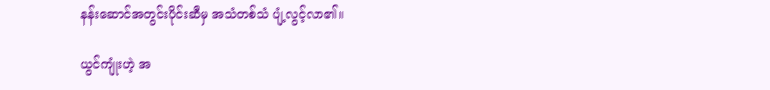နန်းဆောင်အတွင်းပိုင်းဆီမှ အသံတစ်သံ ပျံ့လွင့်လာ၏။

ယွင်ကျုံးဟဲ့ အ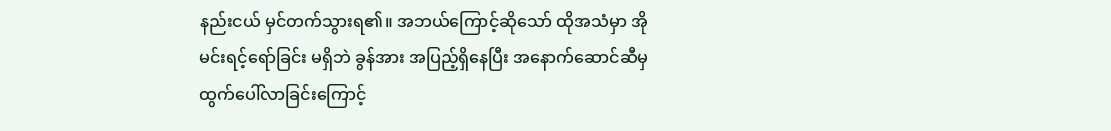နည်းငယ် မှင်တက်သွားရ၏။ အဘယ်ကြောင့်ဆိုသော် ထိုအသံမှာ အိုမင်းရင့်ရော်ခြင်း မရှိဘဲ ခွန်အား အပြည့်ရှိနေပြီး အနောက်ဆောင်ဆီမှ ထွက်ပေါ်လာခြင်းကြောင့်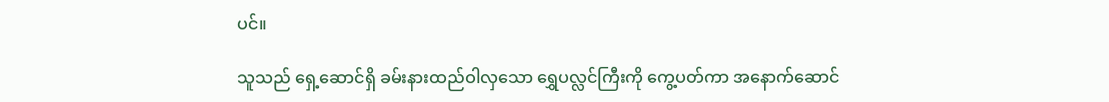ပင်။

သူသည် ရှေ့ဆောင်ရှိ ခမ်းနားထည်ဝါလှသော ရွှေပလ္လင်ကြီးကို ကွေ့ပတ်ကာ အနောက်ဆောင်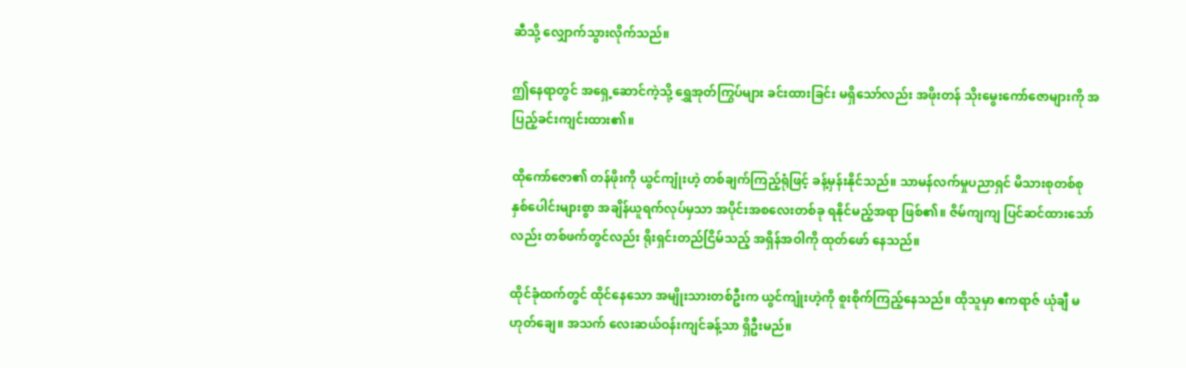ဆီသို့ လျှောက်သွားလိုက်သည်။

ဤနေရာတွင် အရှေ့ဆောင်ကဲ့သို့ ရွှေအုတ်ကြွပ်များ ခင်းထားခြင်း မရှိသော်လည်း အဖိုးတန် သိုးမွေးကော်ဇောများကို အပြည့်ခင်းကျင်းထား၏။

ထိုကော်ဇော၏ တန်ဖိုးကို ယွင်ကျုံးဟဲ့ တစ်ချက်ကြည့်ရုံဖြင့် ခန့်မှန်းနိုင်သည်။ သာမန်လက်မှုပညာရှင် မိသားစုတစ်စု နှစ်ပေါင်းများစွာ အချိန်ယူရက်လုပ်မှသာ အပိုင်းအစလေးတစ်ခု ရနိုင်မည့်အရာ ဖြစ်၏။ ဇိမ်ကျကျ ပြင်ဆင်ထားသော်လည်း တစ်ဖက်တွင်လည်း ရိုးရှင်းတည်ငြိမ်သည့် အရှိန်အဝါကို ထုတ်ဖော် နေသည်။

ထိုင်ခုံထက်တွင် ထိုင်နေသော အမျိုးသားတစ်ဦးက ယွင်ကျုံးဟဲ့ကို စူးစိုက်ကြည့်နေသည်။ ထိုသူမှာ ဧကရာဇ် ယုံချီ မဟုတ်ချေ။ အသက် လေးဆယ်ဝန်းကျင်ခန့်သာ ရှိဦးမည်။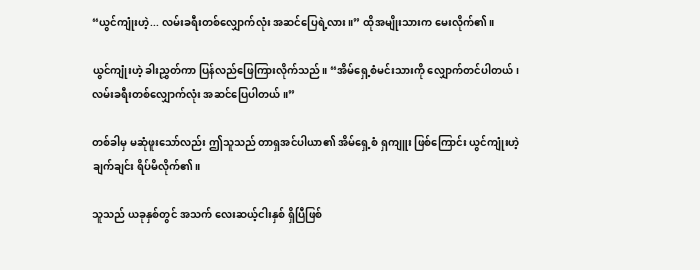“ယွင်ကျုံးဟဲ့... လမ်းခရီးတစ်လျှောက်လုံး အဆင်ပြေရဲ့လား။” ထိုအမျိုးသားက မေးလိုက်၏။

ယွင်ကျုံးဟဲ့ ခါးညွှတ်ကာ ပြန်လည်ဖြေကြားလိုက်သည်။ “အိမ်ရှေ့စံမင်းသားကို လျှောက်တင်ပါတယ်၊ လမ်းခရီးတစ်လျှောက်လုံး အဆင်ပြေပါတယ်။”

တစ်ခါမှ မဆုံဖူးသော်လည်း ဤသူသည် တာရှအင်ပါယာ၏ အိမ်ရှေ့စံ ရှကျူး ဖြစ်ကြောင်း ယွင်ကျုံးဟဲ့ ချက်ချင်း ရိပ်မိလိုက်၏။

သူသည် ယခုနှစ်တွင် အသက် လေးဆယ့်ငါးနှစ် ရှိပြီဖြစ်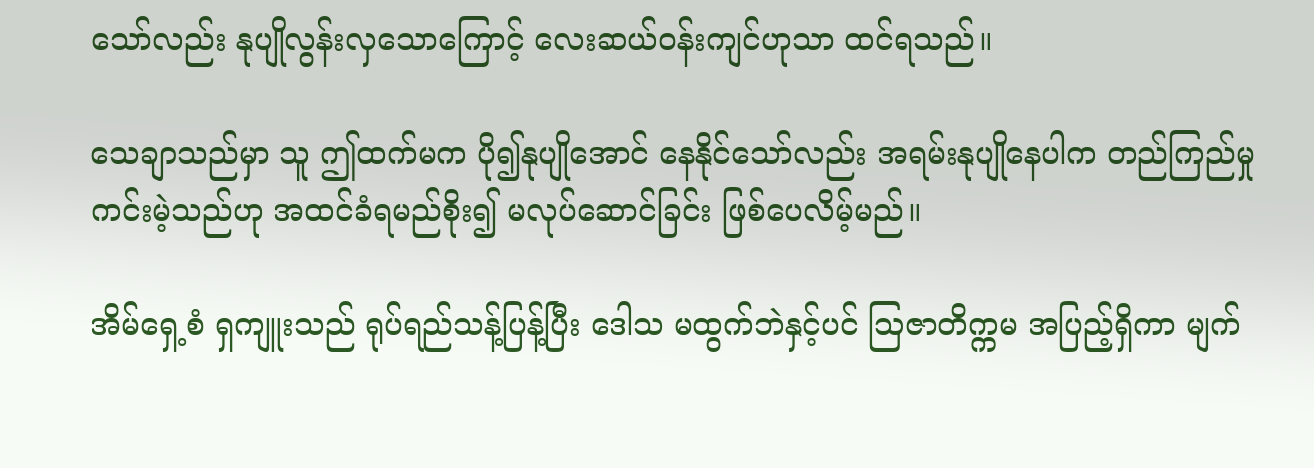သော်လည်း နုပျိုလွန်းလှသောကြောင့် လေးဆယ်ဝန်းကျင်ဟုသာ ထင်ရသည်။

သေချာသည်မှာ သူ ဤထက်မက ပို၍နုပျိုအောင် နေနိုင်သော်လည်း အရမ်းနုပျိုနေပါက တည်ကြည်မှု ကင်းမဲ့သည်ဟု အထင်ခံရမည်စိုး၍ မလုပ်ဆောင်ခြင်း ဖြစ်ပေလိမ့်မည်။

အိမ်ရှေ့စံ ရှကျူးသည် ရုပ်ရည်သန့်ပြန့်ပြီး ဒေါသ မထွက်ဘဲနှင့်ပင် ဩဇာတိက္ကမ အပြည့်ရှိကာ မျက်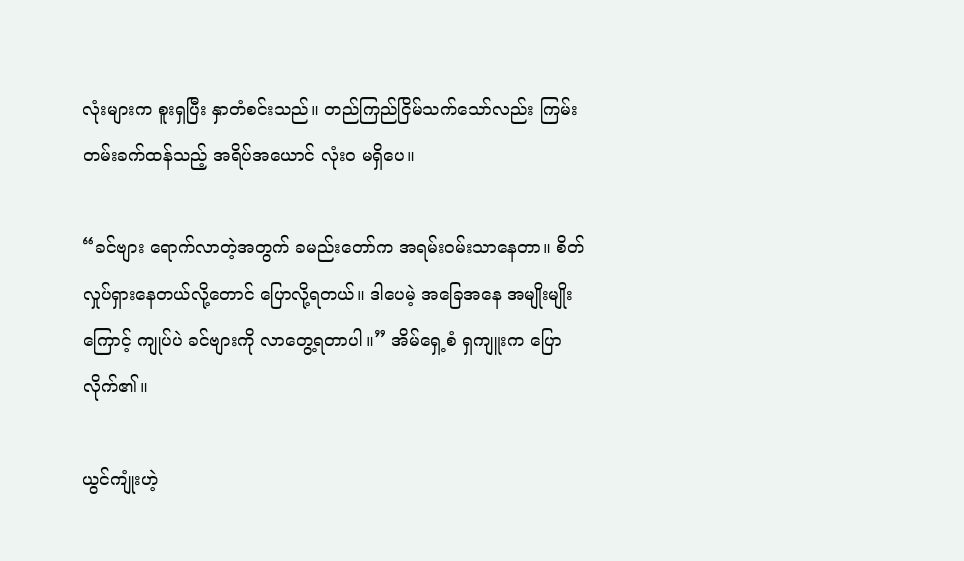လုံးများက စူးရှပြီး နှာတံစင်းသည်။ တည်ကြည်ငြိမ်သက်သော်လည်း ကြမ်းတမ်းခက်ထန်သည့် အရိပ်အယောင် လုံးဝ မရှိပေ။

“ခင်ဗျား ရောက်လာတဲ့အတွက် ခမည်းတော်က အရမ်းဝမ်းသာနေတာ။ စိတ်လှုပ်ရှားနေတယ်လို့တောင် ပြောလို့ရတယ်။ ဒါပေမဲ့ အခြေအနေ အမျိုးမျိုးကြောင့် ကျုပ်ပဲ ခင်ဗျားကို လာတွေ့ရတာပါ။” အိမ်ရှေ့စံ ရှကျူးက ပြောလိုက်၏။

ယွင်ကျုံးဟဲ့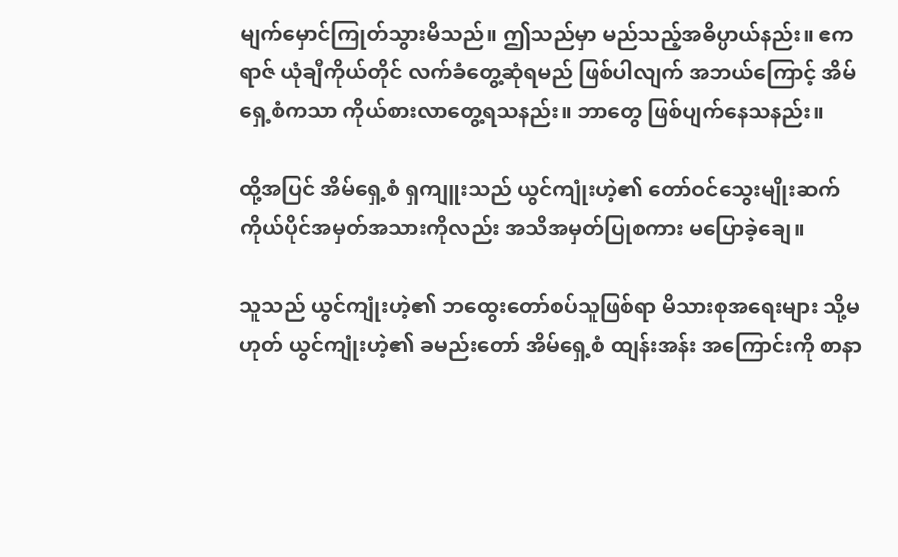မျက်မှောင်ကြုတ်သွားမိသည်။ ဤသည်မှာ မည်သည့်အဓိပ္ပာယ်နည်း။ ဧကရာဇ် ယုံချီကိုယ်တိုင် လက်ခံတွေ့ဆုံရမည် ဖြစ်ပါလျက် အဘယ်ကြောင့် အိမ်ရှေ့စံကသာ ကိုယ်စားလာတွေ့ရသနည်း။ ဘာတွေ ဖြစ်ပျက်နေသနည်း။

ထို့အပြင် အိမ်ရှေ့စံ ရှကျူးသည် ယွင်ကျုံးဟဲ့၏ တော်ဝင်သွေးမျိုးဆက် ကိုယ်ပိုင်အမှတ်အသားကိုလည်း အသိအမှတ်ပြုစကား မပြောခဲ့ချေ။

သူသည် ယွင်ကျုံးဟဲ့၏ ဘထွေးတော်စပ်သူဖြစ်ရာ မိသားစုအရေးများ သို့မဟုတ် ယွင်ကျုံးဟဲ့၏ ခမည်းတော် အိမ်ရှေ့စံ ထျန်းအန်း အကြောင်းကို စာနာ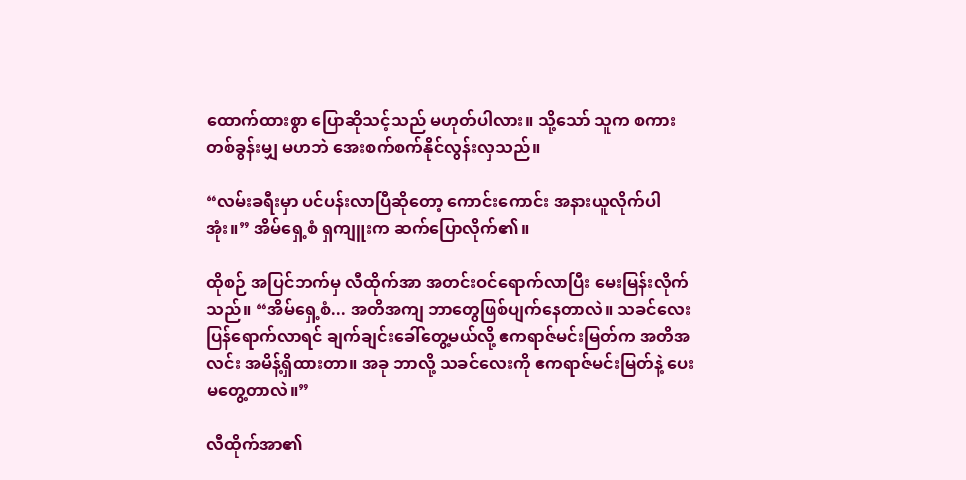ထောက်ထားစွာ ပြောဆိုသင့်သည် မဟုတ်ပါလား။ သို့သော် သူက စကားတစ်ခွန်းမျှ မဟဘဲ အေးစက်စက်နိုင်လွန်းလှသည်။

“လမ်းခရီးမှာ ပင်ပန်းလာပြီဆိုတော့ ကောင်းကောင်း အနားယူလိုက်ပါအုံး။” အိမ်ရှေ့စံ ရှကျူးက ဆက်ပြောလိုက်၏။

ထိုစဉ် အပြင်ဘက်မှ လီထိုက်အာ အတင်းဝင်ရောက်လာပြီး မေးမြန်းလိုက်သည်။ “အိမ်ရှေ့စံ... အတိအကျ ဘာတွေဖြစ်ပျက်နေတာလဲ။ သခင်လေး ပြန်ရောက်လာရင် ချက်ချင်းခေါ်တွေ့မယ်လို့ ဧကရာဇ်မင်းမြတ်က အတိအလင်း အမိန့်ရှိထားတာ။ အခု ဘာလို့ သခင်လေးကို ဧကရာဇ်မင်းမြတ်နဲ့ ပေးမတွေ့တာလဲ။”

လီထိုက်အာ၏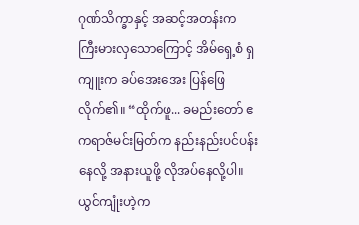ဂုဏ်သိက္ခာနှင့် အဆင့်အတန်းက ကြီးမားလှသောကြောင့် အိမ်ရှေ့စံ ရှကျူးက ခပ်အေးအေး ပြန်ဖြေလိုက်၏။ “ထိုက်ဖူ... ခမည်းတော် ဧကရာဇ်မင်းမြတ်က နည်းနည်းပင်ပန်းနေလို့ အနားယူဖို့ လိုအပ်နေလို့ပါ။ ယွင်ကျုံးဟဲ့က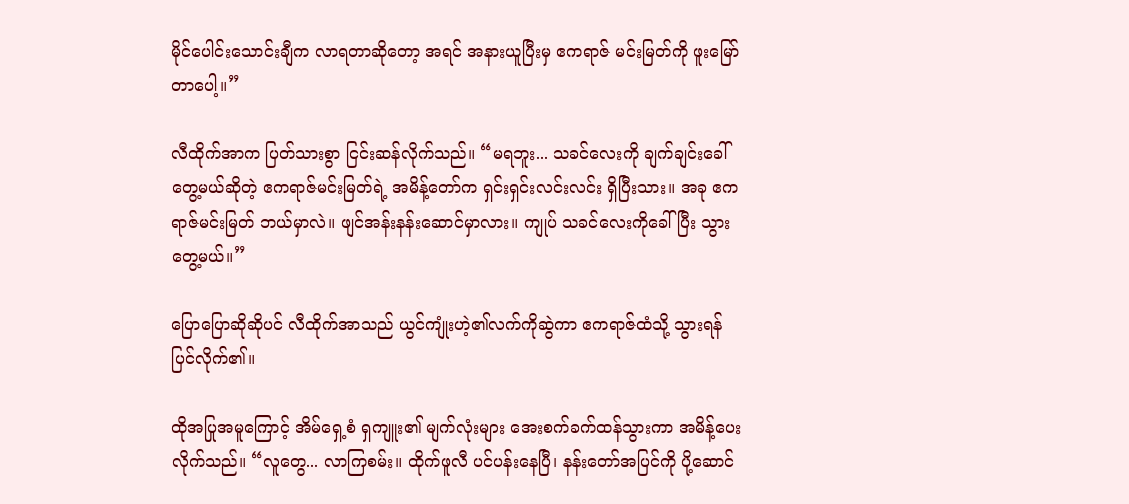မိုင်ပေါင်းသောင်းချီက လာရတာဆိုတော့ အရင် အနားယူပြီးမှ ဧကရာဇ် မင်းမြတ်ကို ဖူးမြော်တာပေါ့။”

လီထိုက်အာက ပြတ်သားစွာ ငြင်းဆန်လိုက်သည်။ “မရဘူး... သခင်လေးကို ချက်ချင်းခေါ်တွေ့မယ်ဆိုတဲ့ ဧကရာဇ်မင်းမြတ်ရဲ့ အမိန့်တော်က ရှင်းရှင်းလင်းလင်း ရှိပြီးသား။ အခု ဧကရာဇ်မင်းမြတ် ဘယ်မှာလဲ။ ဖျင်အန်းနန်းဆောင်မှာလား။ ကျုပ် သခင်လေးကိုခေါ်ပြီး သွားတွေ့မယ်။”

ပြောပြောဆိုဆိုပင် လီထိုက်အာသည် ယွင်ကျုံးဟဲ့၏လက်ကိုဆွဲကာ ဧကရာဇ်ထံသို့ သွားရန် ပြင်လိုက်၏။

ထိုအပြုအမူကြောင့် အိမ်ရှေ့စံ ရှကျူး၏ မျက်လုံးများ အေးစက်ခက်ထန်သွားကာ အမိန့်ပေးလိုက်သည်။ “လူတွေ... လာကြစမ်း။ ထိုက်ဖူလီ ပင်ပန်းနေပြီ၊ နန်းတော်အပြင်ကို ပို့ဆောင်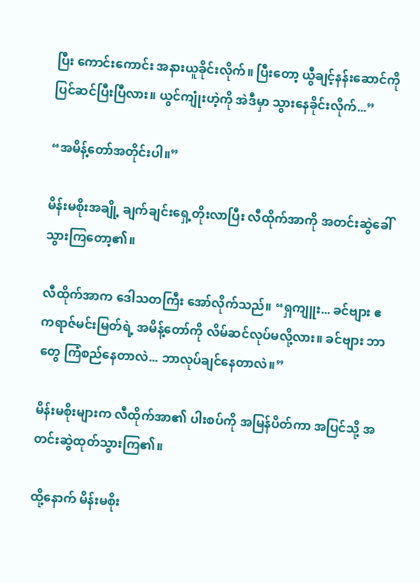ပြီး ကောင်းကောင်း အနားယူခိုင်းလိုက်။ ပြီးတော့ ယွီချင့်နန်းဆောင်ကို ပြင်ဆင်ပြီးပြီလား။ ယွင်ကျုံးဟဲ့ကို အဲဒီမှာ သွားနေခိုင်းလိုက်...”

“အမိန့်တော်အတိုင်းပါ။”

မိန်းမစိုးအချို့ ချက်ချင်းရှေ့တိုးလာပြီး လီထိုက်အာကို အတင်းဆွဲခေါ်သွားကြတော့၏။

လီထိုက်အာက ဒေါသတကြီး အော်လိုက်သည်။ “ရှကျူး... ခင်ဗျား ဧကရာဇ်မင်းမြတ်ရဲ့ အမိန့်တော်ကို လိမ်ဆင်လုပ်မလို့လား။ ခင်ဗျား ဘာတွေ ကြံစည်နေတာလဲ... ဘာလုပ်ချင်နေတာလဲ။”

မိန်းမစိုးများက လီထိုက်အာ၏ ပါးစပ်ကို အမြန်ပိတ်ကာ အပြင်သို့ အတင်းဆွဲထုတ်သွားကြ၏။

ထို့နောက် မိန်းမစိုး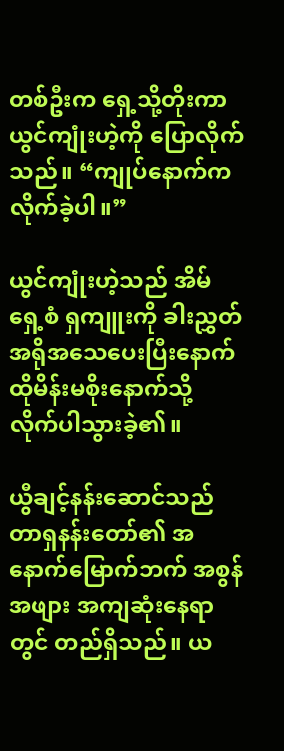တစ်ဦးက ရှေ့သို့တိုးကာ ယွင်ကျုံးဟဲ့ကို ပြောလိုက်သည်။ “ကျုပ်နောက်က လိုက်ခဲ့ပါ။”

ယွင်ကျုံးဟဲ့သည် အိမ်ရှေ့စံ ရှကျူးကို ခါးညွှတ်အရိုအသေပေးပြီးနောက် ထိုမိန်းမစိုးနောက်သို့ လိုက်ပါသွားခဲ့၏။

ယွီချင့်နန်းဆောင်သည် တာရှနန်းတော်၏ အနောက်မြောက်ဘက် အစွန်အဖျား အကျဆုံးနေရာတွင် တည်ရှိသည်။ ယ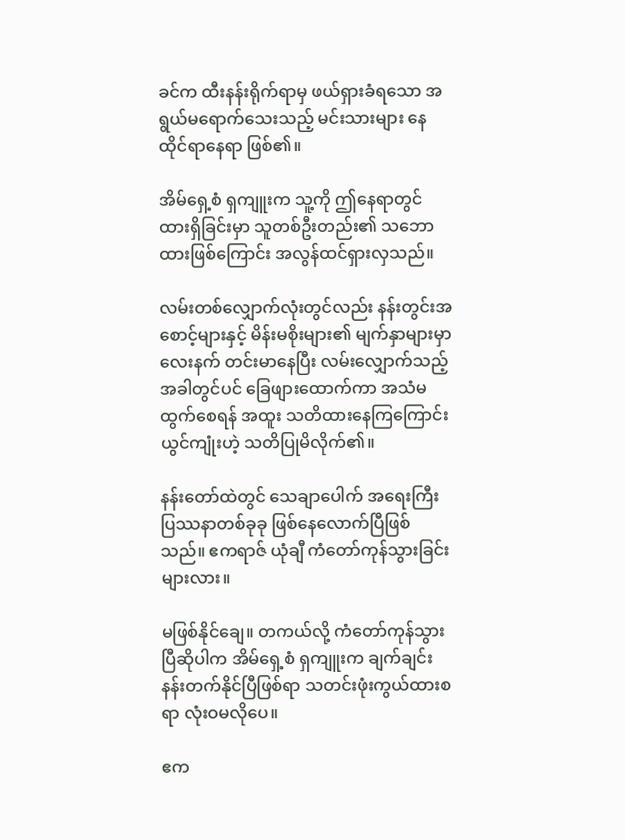ခင်က ထီးနန်းရိုက်ရာမှ ဖယ်ရှားခံရသော အရွယ်မရောက်သေးသည့် မင်းသားများ နေထိုင်ရာနေရာ ဖြစ်၏။

အိမ်ရှေ့စံ ရှကျူးက သူ့ကို ဤနေရာတွင် ထားရှိခြင်းမှာ သူတစ်ဦးတည်း၏ သဘောထားဖြစ်ကြောင်း အလွန်ထင်ရှားလှသည်။

လမ်းတစ်လျှောက်လုံးတွင်လည်း နန်းတွင်းအစောင့်များနှင့် မိန်းမစိုးများ၏ မျက်နှာများမှာ လေးနက် တင်းမာနေပြီး လမ်းလျှောက်သည့်အခါတွင်ပင် ခြေဖျားထောက်ကာ အသံမထွက်စေရန် အထူး သတိထားနေကြကြောင်း ယွင်ကျုံးဟဲ့ သတိပြုမိလိုက်၏။

နန်းတော်ထဲတွင် သေချာပေါက် အရေးကြီးပြဿနာတစ်ခုခု ဖြစ်နေလောက်ပြီဖြစ်သည်။ ဧကရာဇ် ယုံချီ ကံတော်ကုန်သွားခြင်းများလား။

မဖြစ်နိုင်ချေ။ တကယ်လို့ ကံတော်ကုန်သွားပြီဆိုပါက အိမ်ရှေ့စံ ရှကျူးက ချက်ချင်း နန်းတက်နိုင်ပြီဖြစ်ရာ သတင်းဖုံးကွယ်ထားစရာ လုံးဝမလိုပေ။

ဧက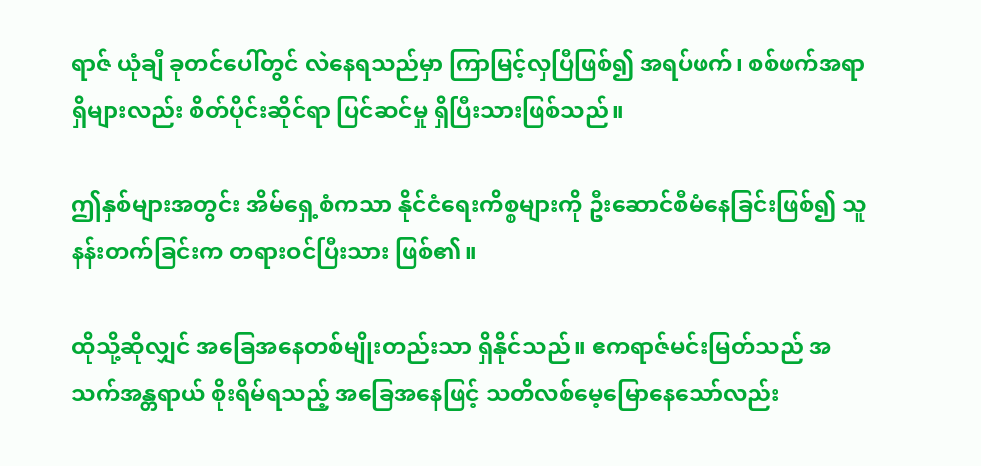ရာဇ် ယုံချီ ခုတင်ပေါ်တွင် လဲနေရသည်မှာ ကြာမြင့်လှပြီဖြစ်၍ အရပ်ဖက်၊ စစ်ဖက်အရာရှိများလည်း စိတ်ပိုင်းဆိုင်ရာ ပြင်ဆင်မှု ရှိပြီးသားဖြစ်သည်။

ဤနှစ်များအတွင်း အိမ်ရှေ့စံကသာ နိုင်ငံရေးကိစ္စများကို ဦးဆောင်စီမံနေခြင်းဖြစ်၍ သူ နန်းတက်ခြင်းက တရားဝင်ပြီးသား ဖြစ်၏။

ထိုသို့ဆိုလျှင် အခြေအနေတစ်မျိုးတည်းသာ ရှိနိုင်သည်။ ဧကရာဇ်မင်းမြတ်သည် အသက်အန္တရာယ် စိုးရိမ်ရသည့် အခြေအနေဖြင့် သတိလစ်မေ့မြောနေသော်လည်း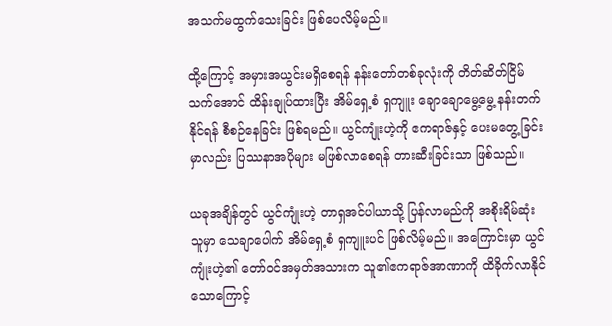အသက်မထွက်သေးခြင်း ဖြစ်ပေလိမ့်မည်။

ထို့ကြောင့် အမှားအယွင်းမရှိစေရန် နန်းတော်တစ်ခုလုံးကို တိတ်ဆိတ်ငြိမ်သက်အောင် ထိန်းချုပ်ထားပြီး အိမ်ရှေ့စံ ရှကျူး ချောချောမွေ့မွေ့ နန်းတက်နိုင်ရန် စီစဉ်နေခြင်း ဖြစ်ရမည်။ ယွင်ကျုံးဟဲ့ကို ဧကရာဇ်နှင့် ပေးမတွေ့ခြင်းမှာလည်း ပြဿနာအပိုများ မဖြစ်လာစေရန် တားဆီးခြင်းသာ ဖြစ်သည်။

ယခုအချိန်တွင် ယွင်ကျုံးဟဲ့ တာရှအင်ပါယာသို့ ပြန်လာမည်ကို အစိုးရိမ်ဆုံးသူမှာ သေချာပေါက် အိမ်ရှေ့စံ ရှကျူးပင် ဖြစ်လိမ့်မည်။ အကြောင်းမှာ ယွင်ကျုံးဟဲ့၏ တော်ဝင်အမှတ်အသားက သူ၏ဧကရာဇ်အာဏာကို ထိခိုက်လာနိုင်သောကြောင့်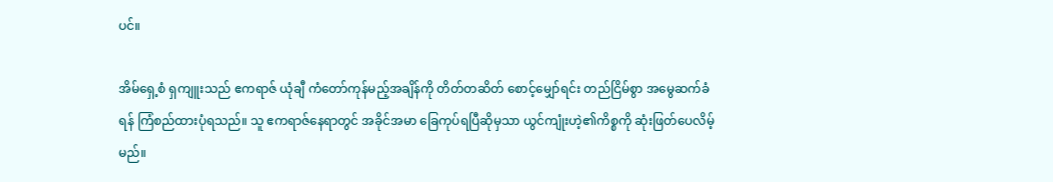ပင်။

အိမ်ရှေ့စံ ရှကျူးသည် ဧကရာဇ် ယုံချီ ကံတော်ကုန်မည့်အချိန်ကို တိတ်တဆိတ် စောင့်မျှော်ရင်း တည်ငြိမ်စွာ အမွေဆက်ခံရန် ကြံစည်ထားပုံရသည်။ သူ ဧကရာဇ်နေရာတွင် အခိုင်အမာ ခြေကုပ်ရပြီဆိုမှသာ ယွင်ကျုံးဟဲ့၏ကိစ္စကို ဆုံးဖြတ်ပေလိမ့်မည်။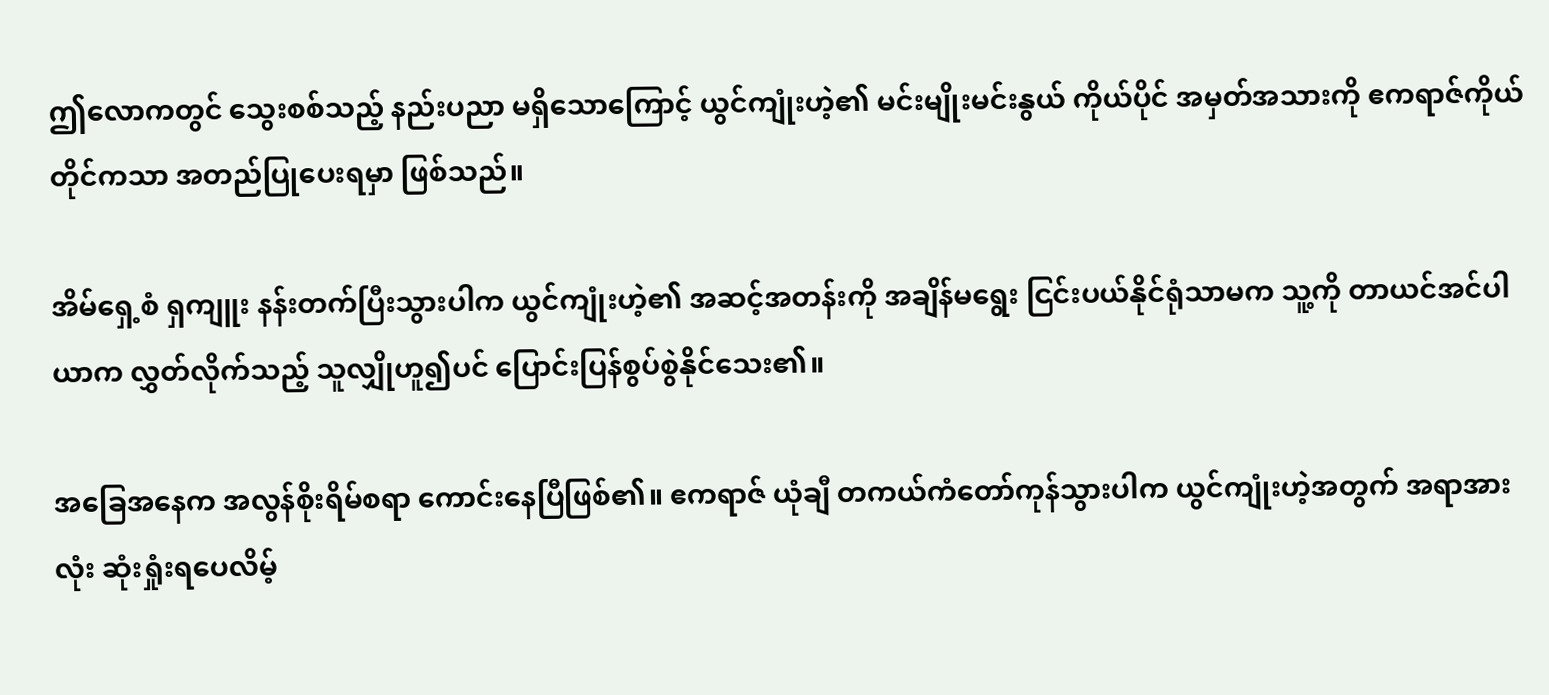ဤလောကတွင် သွေးစစ်သည့် နည်းပညာ မရှိသောကြောင့် ယွင်ကျုံးဟဲ့၏ မင်းမျိုးမင်းနွယ် ကိုယ်ပိုင် အမှတ်အသားကို ဧကရာဇ်ကိုယ်တိုင်ကသာ အတည်ပြုပေးရမှာ ဖြစ်သည်။

အိမ်ရှေ့စံ ရှကျူး နန်းတက်ပြီးသွားပါက ယွင်ကျုံးဟဲ့၏ အဆင့်အတန်းကို အချိန်မရွေး ငြင်းပယ်နိုင်ရုံသာမက သူ့ကို တာယင်အင်ပါယာက လွှတ်လိုက်သည့် သူလျှိုဟူ၍ပင် ပြောင်းပြန်စွပ်စွဲနိုင်သေး၏။

အခြေအနေက အလွန်စိုးရိမ်စရာ ကောင်းနေပြီဖြစ်၏။ ဧကရာဇ် ယုံချီ တကယ်ကံတော်ကုန်သွားပါက ယွင်ကျုံးဟဲ့အတွက် အရာအားလုံး ဆုံးရှုံးရပေလိမ့်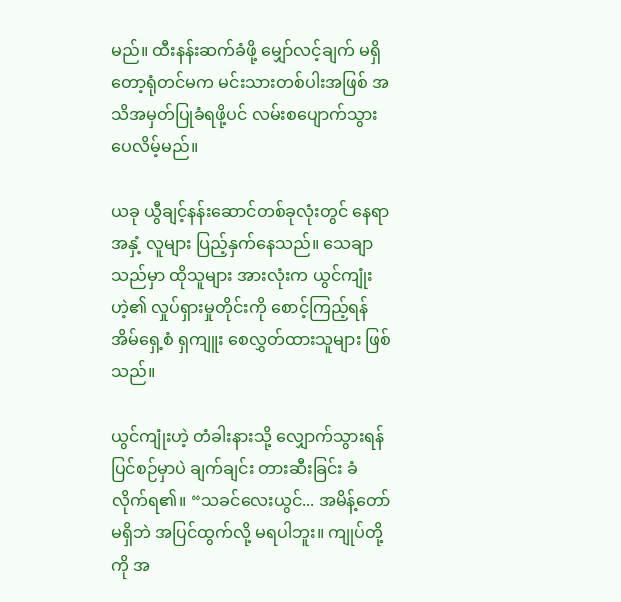မည်။ ထီးနန်းဆက်ခံဖို့ မျှော်လင့်ချက် မရှိတော့ရုံတင်မက မင်းသားတစ်ပါးအဖြစ် အသိအမှတ်ပြုခံရဖို့ပင် လမ်းစပျောက်သွားပေလိမ့်မည်။

ယခု ယွီချင့်နန်းဆောင်တစ်ခုလုံးတွင် နေရာအနှံ့ လူများ ပြည့်နှက်နေသည်။ သေချာသည်မှာ ထိုသူများ အားလုံးက ယွင်ကျုံးဟဲ့၏ လှုပ်ရှားမှုတိုင်းကို စောင့်ကြည့်ရန် အိမ်ရှေ့စံ ရှကျူး စေလွှတ်ထားသူများ ဖြစ်သည်။

ယွင်ကျုံးဟဲ့ တံခါးနားသို့ လျှောက်သွားရန် ပြင်စဉ်မှာပဲ ချက်ချင်း တားဆီးခြင်း ခံလိုက်ရ၏။ “သခင်လေးယွင်... အမိန့်တော် မရှိဘဲ အပြင်ထွက်လို့ မရပါဘူး။ ကျုပ်တို့ကို အ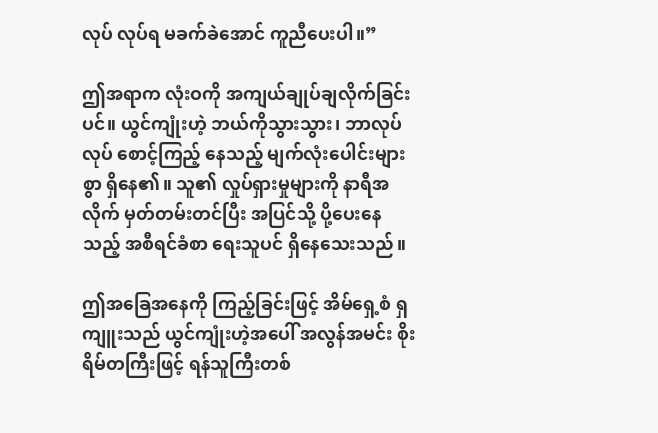လုပ် လုပ်ရ မခက်ခဲအောင် ကူညီပေးပါ။”

ဤအရာက လုံးဝကို အကျယ်ချုပ်ချလိုက်ခြင်းပင်။ ယွင်ကျုံးဟဲ့ ဘယ်ကိုသွားသွား၊ ဘာလုပ်လုပ် စောင့်ကြည့် နေသည့် မျက်လုံးပေါင်းများစွာ ရှိနေ၏။ သူ၏ လှုပ်ရှားမှုများကို နာရီအလိုက် မှတ်တမ်းတင်ပြီး အပြင်သို့ ပို့ပေးနေသည့် အစီရင်ခံစာ ရေးသူပင် ရှိနေသေးသည်။

ဤအခြေအနေကို ကြည့်ခြင်းဖြင့် အိမ်ရှေ့စံ ရှကျူးသည် ယွင်ကျုံးဟဲ့အပေါ် အလွန်အမင်း စိုးရိမ်တကြီးဖြင့် ရန်သူကြီးတစ်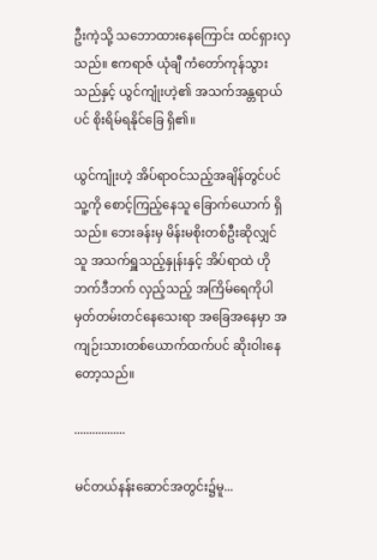ဦးကဲ့သို့ သဘောထားနေကြောင်း ထင်ရှားလှသည်။ ဧကရာဇ် ယုံချီ ကံတော်ကုန်သွားသည်နှင့် ယွင်ကျုံးဟဲ့၏ အသက်အန္တရာယ်ပင် စိုးရိမ်ရနိုင်ခြေ ရှိ၏။

ယွင်ကျုံးဟဲ့ အိပ်ရာဝင်သည့်အချိန်တွင်ပင် သူ့ကို စောင့်ကြည့်နေသူ ခြောက်ယောက် ရှိသည်။ ဘေးခန်းမှ မိန်းမစိုးတစ်ဦးဆိုလျှင် သူ အသက်ရှူသည့်နှုန်းနှင့် အိပ်ရာထဲ ဟိုဘက်ဒီဘက် လှည့်သည့် အကြိမ်ရေကိုပါ မှတ်တမ်းတင်နေသေးရာ အခြေအနေမှာ အကျဉ်းသားတစ်ယောက်ထက်ပင် ဆိုးဝါးနေတော့သည်။

.................

မင်တယ်နန်းဆောင်အတွင်း၌မူ...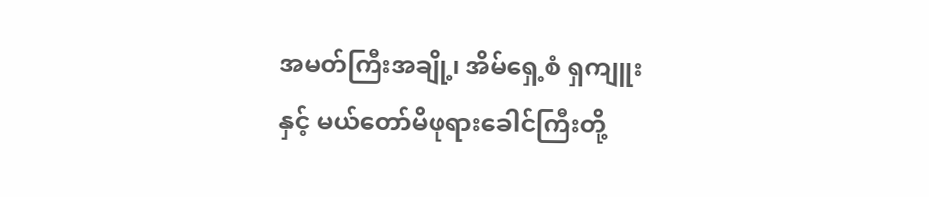အမတ်ကြီးအချို့၊ အိမ်ရှေ့စံ ရှကျူးနှင့် မယ်တော်မိဖုရားခေါင်ကြီးတို့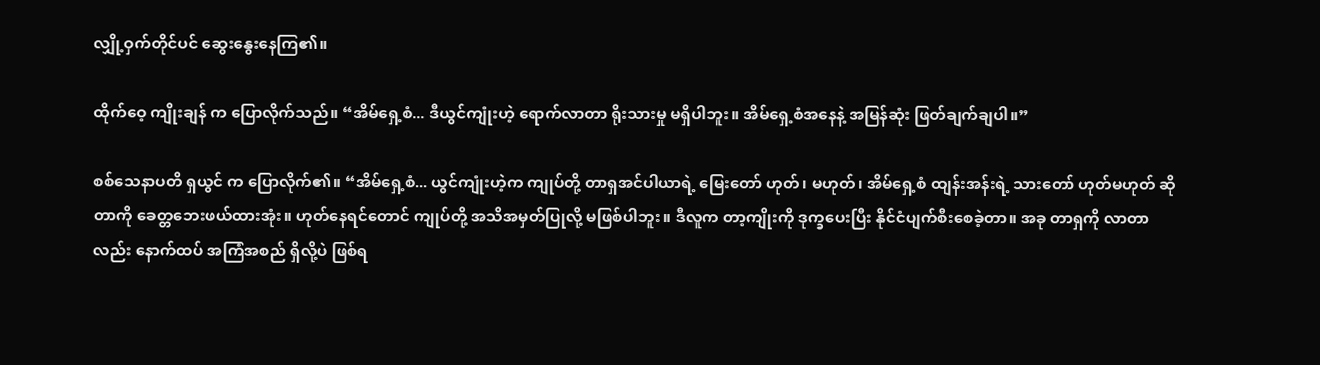လျှို့ဝှက်တိုင်ပင် ဆွေးနွေးနေကြ၏။

ထိုက်ဝေ့ ကျိုးချန် က ပြောလိုက်သည်။ “အိမ်ရှေ့စံ... ဒီယွင်ကျုံးဟဲ့ ရောက်လာတာ ရိုးသားမှု မရှိပါဘူး။ အိမ်ရှေ့စံအနေနဲ့ အမြန်ဆုံး ဖြတ်ချက်ချပါ။”

စစ်သေနာပတိ ရှယွင် က ပြောလိုက်၏။ “အိမ်ရှေ့စံ... ယွင်ကျုံးဟဲ့က ကျုပ်တို့ တာရှအင်ပါယာရဲ့ မြေးတော် ဟုတ်၊ မဟုတ်၊ အိမ်ရှေ့စံ ထျန်းအန်းရဲ့ သားတော် ဟုတ်မဟုတ် ဆိုတာကို ခေတ္တဘေးဖယ်ထားအုံး။ ဟုတ်နေရင်တောင် ကျုပ်တို့ အသိအမှတ်ပြုလို့ မဖြစ်ပါဘူး။ ဒီလူက တာ့ကျိုးကို ဒုက္ခပေးပြီး နိုင်ငံပျက်စီးစေခဲ့တာ။ အခု တာရှကို လာတာလည်း နောက်ထပ် အကြံအစည် ရှိလို့ပဲ ဖြစ်ရ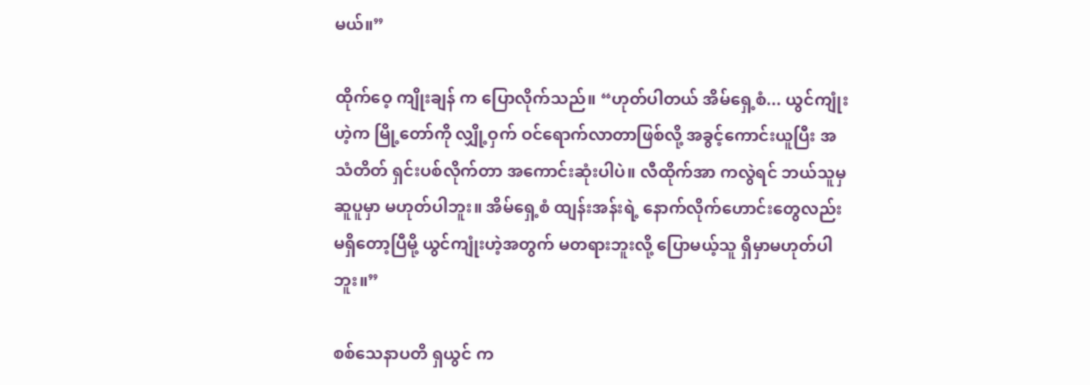မယ်။”

ထိုက်ဝေ့ ကျိုးချန် က ပြောလိုက်သည်။ “ဟုတ်ပါတယ် အိမ်ရှေ့စံ... ယွင်ကျုံးဟဲ့က မြို့တော်ကို လျှို့ဝှက် ဝင်ရောက်လာတာဖြစ်လို့ အခွင့်ကောင်းယူပြီး အသံတိတ် ရှင်းပစ်လိုက်တာ အကောင်းဆုံးပါပဲ။ လီထိုက်အာ ကလွဲရင် ဘယ်သူမှ ဆူပူမှာ မဟုတ်ပါဘူး။ အိမ်ရှေ့စံ ထျန်းအန်းရဲ့ နောက်လိုက်ဟောင်းတွေလည်း မရှိတော့ပြီမို့ ယွင်ကျုံးဟဲ့အတွက် မတရားဘူးလို့ ပြောမယ့်သူ ရှိမှာမဟုတ်ပါဘူး။”

စစ်သေနာပတိ ရှယွင် က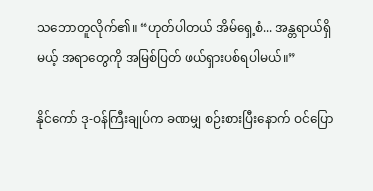သဘောတူလိုက်၏။ “ဟုတ်ပါတယ် အိမ်ရှေ့စံ... အန္တရာယ်ရှိမယ့် အရာတွေကို အမြစ်ပြတ် ဖယ်ရှားပစ်ရပါမယ်။”

နိုင်ကော် ဒု-ဝန်ကြီးချုပ်က ခဏမျှ စဉ်းစားပြီးနောက် ဝင်ပြော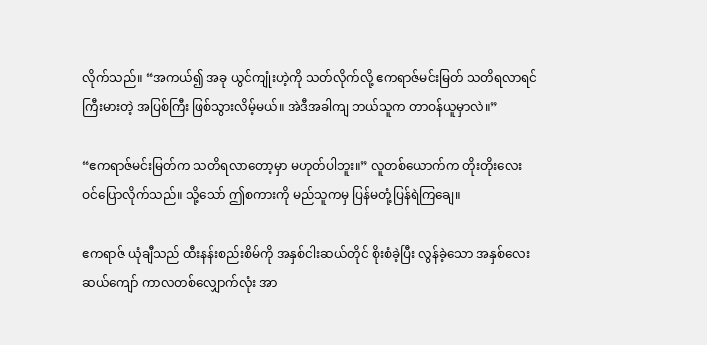လိုက်သည်။ “အကယ်၍ အခု ယွင်ကျုံးဟဲ့ကို သတ်လိုက်လို့ ဧကရာဇ်မင်းမြတ် သတိရလာရင် ကြီးမားတဲ့ အပြစ်ကြီး ဖြစ်သွားလိမ့်မယ်။ အဲဒီအခါကျ ဘယ်သူက တာဝန်ယူမှာလဲ။”

“ဧကရာဇ်မင်းမြတ်က သတိရလာတော့မှာ မဟုတ်ပါဘူး။” လူတစ်ယောက်က တိုးတိုးလေး ဝင်ပြောလိုက်သည်။ သို့သော် ဤစကားကို မည်သူကမှ ပြန်မတုံ့ပြန်ရဲကြချေ။

ဧကရာဇ် ယုံချီသည် ထီးနန်းစည်းစိမ်ကို အနှစ်ငါးဆယ်တိုင် စိုးစံခဲ့ပြီး လွန်ခဲ့သော အနှစ်လေးဆယ်ကျော် ကာလတစ်လျှောက်လုံး အာ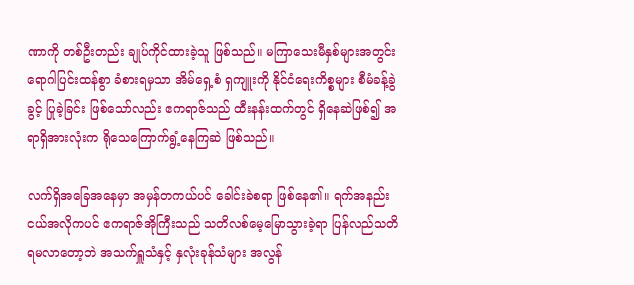ဏာကို တစ်ဦးတည်း ချုပ်ကိုင်ထားခဲ့သူ ဖြစ်သည်။ မကြာသေးမီနှစ်များအတွင်း ရောဂါပြင်းထန်စွာ ခံစားရမှသာ အိမ်ရှေ့စံ ရှကျူးကို နိုင်ငံရေးကိစ္စများ စီမံခန့်ခွဲခွင့် ပြုခဲ့ခြင်း ဖြစ်သော်လည်း ဧကရာဇ်သည် ထီးနန်းထက်တွင် ရှိနေဆဲဖြစ်၍ အရာရှိအားလုံးက ရိုသေကြောက်ရွံ့နေကြဆဲ ဖြစ်သည်။

လက်ရှိအခြေအနေမှာ အမှန်တကယ်ပင် ခေါင်းခဲစရာ ဖြစ်နေ၏။ ရက်အနည်းငယ်အလိုကပင် ဧကရာဇ်အိုကြီးသည် သတိလစ်မေ့မြောသွားခဲ့ရာ ပြန်လည်သတိရမလာတော့ဘဲ အသက်ရှူသံနှင့် နှလုံးခုန်သံများ အလွန်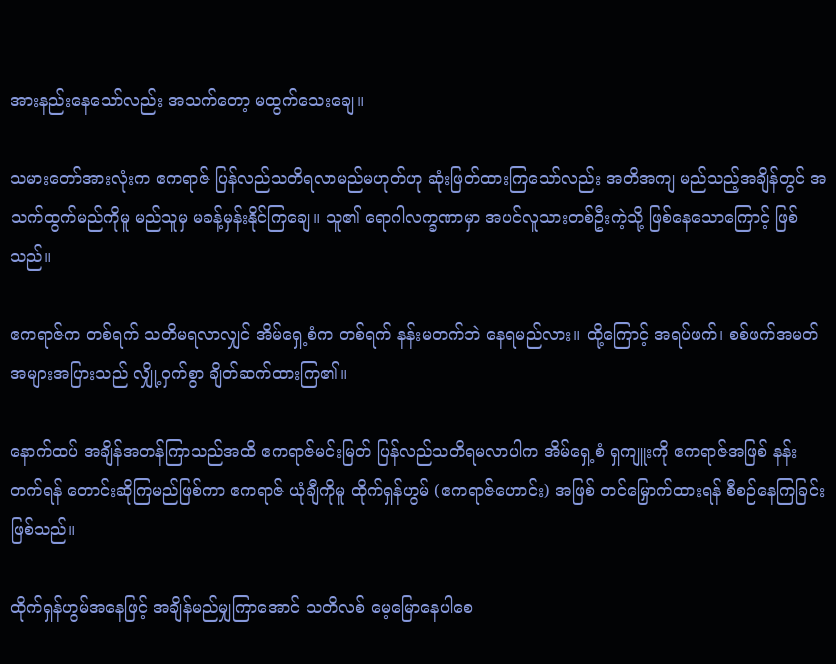အားနည်းနေသော်လည်း အသက်တော့ မထွက်သေးချေ။

သမားတော်အားလုံးက ဧကရာဇ် ပြန်လည်သတိရလာမည်မဟုတ်ဟု ဆုံးဖြတ်ထားကြသော်လည်း အတိအကျ မည်သည့်အချိန်တွင် အသက်ထွက်မည်ကိုမူ မည်သူမှ မခန့်မှန်းနိုင်ကြချေ။ သူ၏ ရောဂါလက္ခဏာမှာ အပင်လူသားတစ်ဦးကဲ့သို့ ဖြစ်နေသောကြောင့် ဖြစ်သည်။

ဧကရာဇ်က တစ်ရက် သတိမရလာလျှင် အိမ်ရှေ့စံက တစ်ရက် နန်းမတက်ဘဲ နေရမည်လား။ ထို့ကြောင့် အရပ်ဖက်၊ စစ်ဖက်အမတ် အများအပြားသည် လျှို့ဝှက်စွာ ချိတ်ဆက်ထားကြ၏။

နောက်ထပ် အချိန်အတန်ကြာသည်အထိ ဧကရာဇ်မင်းမြတ် ပြန်လည်သတိရမလာပါက အိမ်ရှေ့စံ ရှကျူးကို ဧကရာဇ်အဖြစ် နန်းတက်ရန် တောင်းဆိုကြမည်ဖြစ်ကာ ဧကရာဇ် ယုံချီကိုမူ ထိုက်ရှန်ဟွမ် (ဧကရာဇ်ဟောင်း) အဖြစ် တင်မြှောက်ထားရန် စီစဉ်နေကြခြင်းဖြစ်သည်။

ထိုက်ရှန်ဟွမ်အနေဖြင့် အချိန်မည်မျှကြာအောင် သတိလစ် မေ့မြောနေပါစေ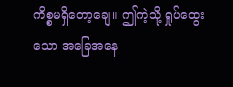ကိစ္စမရှိတော့ချေ။ ဤကဲ့သို့ ရှုပ်ထွေးသော အခြေအနေ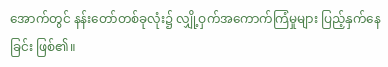အောက်တွင် နန်းတော်တစ်ခုလုံး၌ လျှို့ဝှက်အကောက်ကြံမှုများ ပြည့်နှက်နေခြင်း ဖြစ်၏။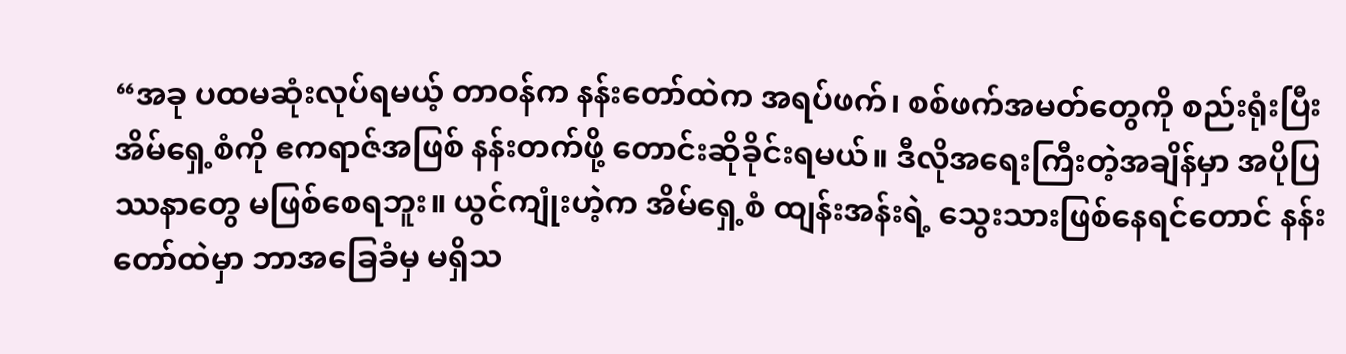“အခု ပထမဆုံးလုပ်ရမယ့် တာဝန်က နန်းတော်ထဲက အရပ်ဖက်၊ စစ်ဖက်အမတ်တွေကို စည်းရုံးပြီး အိမ်ရှေ့စံကို ဧကရာဇ်အဖြစ် နန်းတက်ဖို့ တောင်းဆိုခိုင်းရမယ်။ ဒီလိုအရေးကြီးတဲ့အချိန်မှာ အပိုပြဿနာတွေ မဖြစ်စေရဘူး။ ယွင်ကျုံးဟဲ့က အိမ်ရှေ့စံ ထျန်းအန်းရဲ့ သွေးသားဖြစ်နေရင်တောင် နန်းတော်ထဲမှာ ဘာအခြေခံမှ မရှိသ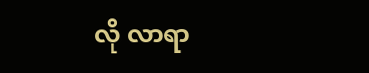လို လာရာ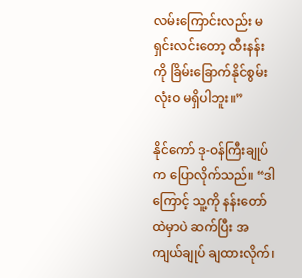လမ်းကြောင်းလည်း မရှင်းလင်းတော့ ထီးနန်းကို ခြိမ်းခြောက်နိုင်စွမ်း လုံးဝ မရှိပါဘူး။”

နိုင်ကော် ဒု-ဝန်ကြီးချုပ်က ပြောလိုက်သည်။ “ဒါကြောင့် သူ့ကို နန်းတော်ထဲမှာပဲ ဆက်ပြီး အကျယ်ချုပ် ချထားလိုက်၊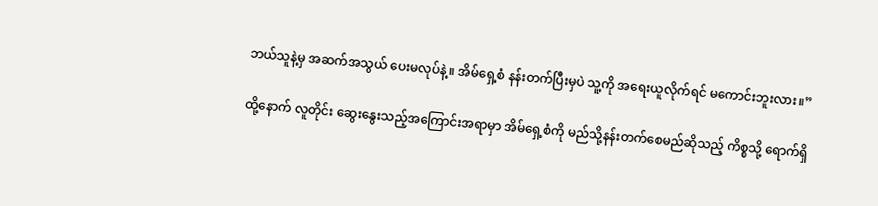ဘယ်သူနဲ့မှ အဆက်အသွယ် ပေးမလုပ်နဲ့။ အိမ်ရှေ့စံ နန်းတက်ပြီးမှပဲ သူ့ကို အရေးယူလိုက်ရင် မကောင်းဘူးလား။”

ထို့နောက် လူတိုင်း ဆွေးနွေးသည့်အကြောင်းအရာမှာ အိမ်ရှေ့စံကို မည်သို့နန်းတက်စေမည်ဆိုသည့် ကိစ္စသို့ ရောက်ရှိ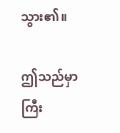သွား၏။

ဤသည်မှာ ကြီး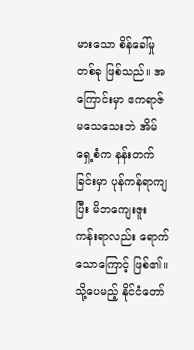မားသော စိန်ခေါ်မှုတစ်ခု ဖြစ်သည်။ အကြောင်းမှာ ဧကရာဇ်မသေသေးဘဲ အိမ်ရှေ့စံက နန်းတက်ခြင်းမှာ ပုန်ကန်ရာကျပြီး မိဘကျေးဇူး ကန်းရာလည်း ရောက်သောကြောင့် ဖြစ်၏။ သို့ပေမည့် နိုင်ငံတော်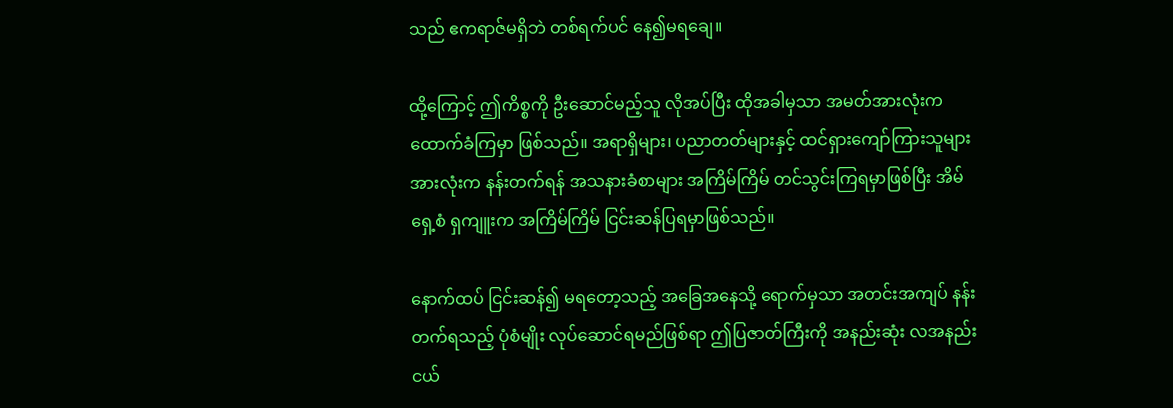သည် ဧကရာဇ်မရှိဘဲ တစ်ရက်ပင် နေ၍မရချေ။

ထို့ကြောင့် ဤကိစ္စကို ဦးဆောင်မည့်သူ လိုအပ်ပြီး ထိုအခါမှသာ အမတ်အားလုံးက ထောက်ခံကြမှာ ဖြစ်သည်။ အရာရှိများ၊ ပညာတတ်များနှင့် ထင်ရှားကျော်ကြားသူများအားလုံးက နန်းတက်ရန် အသနားခံစာများ အကြိမ်ကြိမ် တင်သွင်းကြရမှာဖြစ်ပြီး အိမ်ရှေ့စံ ရှကျူးက အကြိမ်ကြိမ် ငြင်းဆန်ပြရမှာဖြစ်သည်။

နောက်ထပ် ငြင်းဆန်၍ မရတော့သည့် အခြေအနေသို့ ရောက်မှသာ အတင်းအကျပ် နန်းတက်ရသည့် ပုံစံမျိုး လုပ်ဆောင်ရမည်ဖြစ်ရာ ဤပြဇာတ်ကြီးကို အနည်းဆုံး လအနည်းငယ်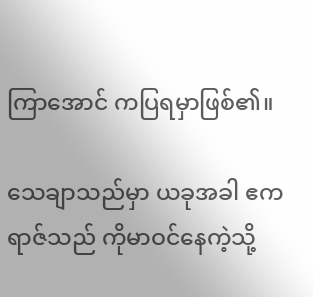ကြာအောင် ကပြရမှာဖြစ်၏။

သေချာသည်မှာ ယခုအခါ ဧကရာဇ်သည် ကိုမာဝင်နေကဲ့သို့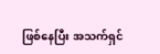ဖြစ်နေပြီး အသက်ရှင်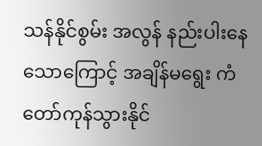သန်နိုင်စွမ်း အလွန် နည်းပါးနေသောကြောင့် အချိန်မရွေး ကံတော်ကုန်သွားနိုင်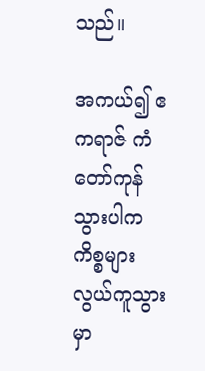သည်။

အကယ်၍ ဧကရာဇ် ကံတော်ကုန်သွားပါက ကိစ္စများ လွယ်ကူသွားမှာ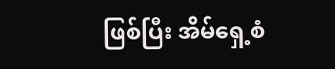ဖြစ်ပြီး အိမ်ရှေ့စံ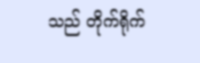သည် တိုက်ရိုက်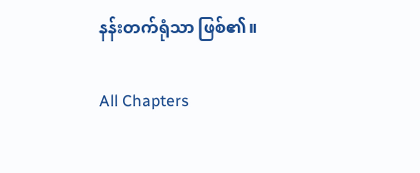နန်းတက်ရုံသာ ဖြစ်၏။

All Chapters